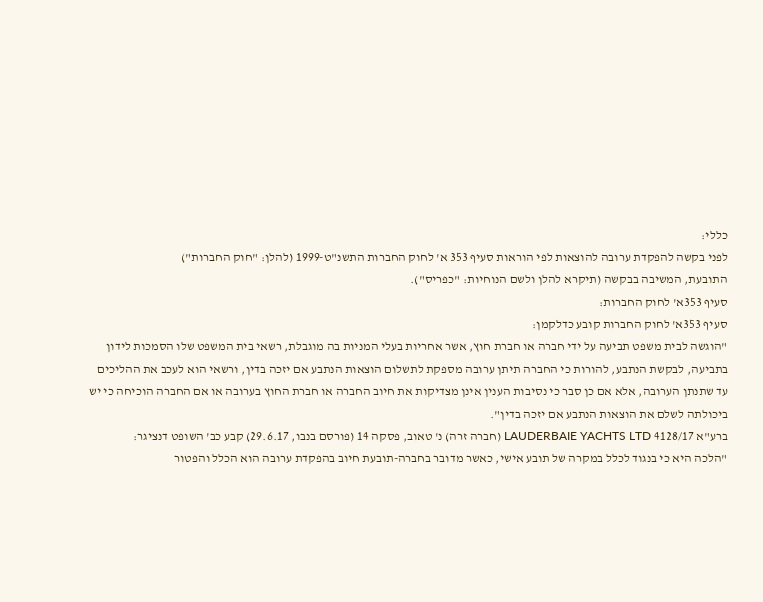כללי:
לפני בקשה להפקדת ערובה להוצאות לפי הוראות סעיף 353 א' לחוק החברות התשנ"ט-1999 (להלן: "חוק החברות")
התובעת, המשיבה בבקשה (תיקרא להלן ולשם הנוחיות: "כפריס").
סעיף 353א' לחוק החברות:
סעיף 353א' לחוק החברות קובע כדלקמן:
"הוגשה לבית משפט תביעה על ידי חברה או חברת חוץ, אשר אחריות בעלי המניות בה מוגבלת, רשאי בית המשפט שלו הסמכות לידון בתביעה, לבקשת הנתבע, להורות כי החברה תיתן ערובה מספקת לתשלום הוצאות הנתבע אם יזכה בדין, ורשאי הוא לעכב את ההליכים עד שתנתן הערובה, אלא אם כן סבר כי נסיבות הענין אינן מצדיקות את חיוב החברה או חברת החוץ בערובה או אם החברה הוכיחה כי יש ביכולתה לשלם את הוצאות הנתבע אם יזכה בדין".
ברע"א 4128/17 LAUDERBAIE YACHTS LTD (חברה זרה) נ' טאוב, פסקה 14 (פורסם בנבו, 29.6.17) קבע כב' השופט דנציגר:
"הלכה היא כי בנגוד לכלל במקרה של תובע אישי, כאשר מדובר בחברה-תובעת חיוב בהפקדת ערובה הוא הכלל והפטור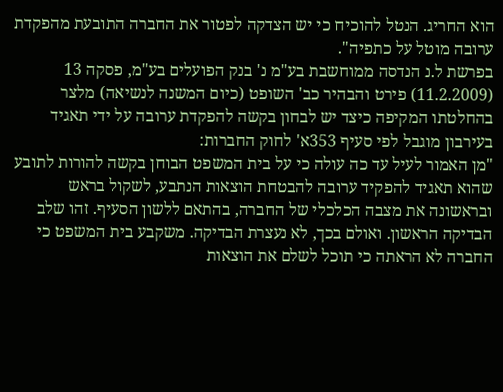הוא החריג. הנטל להוכיח כי יש הצדקה לפטור את החברה התובעת מהפקדת ערובה מוטל על כתפיה".
בפרשת ל.נ הנדסה ממוחשבת בע"מ נ' בנק הפועלים בע"מ, פסקה 13 (11.2.2009) פירט והבהיר כב' השופט (כיום המשנה לנשיאה) מלצר בהחלטתו המקיפה כיצד יש לבחון בקשה להפקדת ערובה על ידי תאגיד בעירבון מוגבל לפי סעיף 353א' לחוק החברות:
"מן האמור לעיל עד כה עולה כי על בית המשפט הבוחן בקשה להורות לתובע שהוא תאגיד להפקיד ערובה להבטחת הוצאות הנתבע, לשקול בראש ובראשונה את מצבה הכלכלי של החברה, בהתאם ללשון הסעיף. זהו שלב הבדיקה הראשון. ואולם בכך, לא נעצרת הבדיקה. משקבע בית המשפט כי החברה לא הראתה כי תוכל לשלם את הוצאות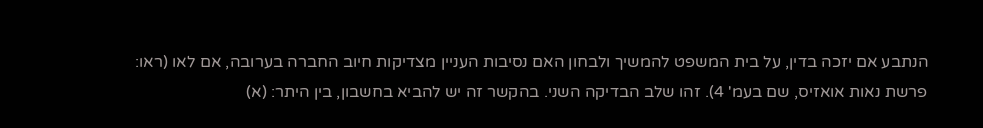הנתבע אם יזכה בדין, על בית המשפט להמשיך ולבחון האם נסיבות העניין מצדיקות חיוב החברה בערובה, אם לאו (ראו: פרשת נאות אואזיס, שם בעמ' 4). זהו שלב הבדיקה השני. בהקשר זה יש להביא בחשבון, בין היתר: (א)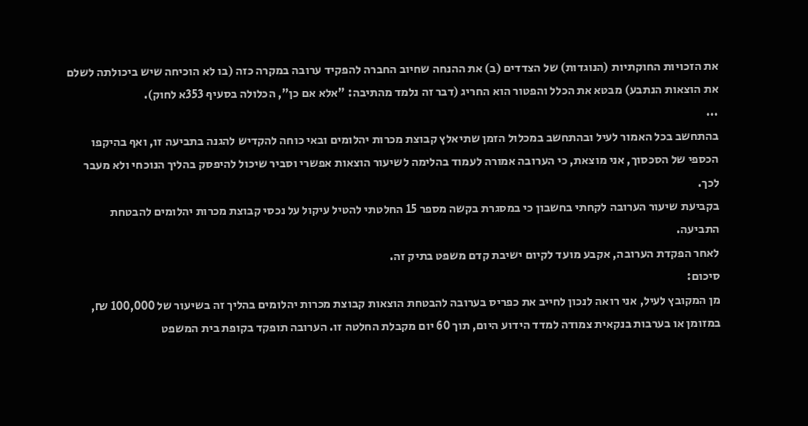את הזכויות החוקתיות (הנוגדות) של הצדדים (ב) את ההנחה שחיוב החברה להפקיד ערובה במקרה כזה (בו לא הוכיחה שיש ביכולתה לשלם את הוצאות הנתבע) מבטא את הכלל והפטור הוא החריג (דבר זה נלמד מהתיבה: "אלא אם כן", הכלולה בסעיף 353א לחוק).
...
בהתחשב בכל האמור לעיל ובהתחשב במכלול הזמן שתיאלץ קבוצת מכרות יהלומים ובאי כוחה להקדיש להגנה בתביעה זו, ואף בהיקפו הכספי של הסכסוך, אני מוצאת, כי הערובה אמורה לעמוד בהלימה לשיעור הוצאות אפשרי וסביר שיכול להיפסק בהליך הנוכחי ולא מעבר לכך.
בקביעת שיעור הערובה לקחתי בחשבון כי במסגרת בקשה מספר 15 החלטתי להטיל עיקול על נכסי קבוצת מכרות יהלומים להבטחת התביעה.
לאחר הפקדת הערובה, אקבע מועד לקיום ישיבת קדם משפט בתיק זה.
סיכום:
מן המקובץ לעיל, אני רואה לנכון לחייב את כפריס בערובה להבטחת הוצאות קבוצת מכרות יהלומים בהליך זה בשיעור של 100,000 ₪, במזומן או בערבות בנקאית צמודה למדד הידוע היום, תוך 60 יום מקבלת החלטה זו. הערובה תופקד בקופת בית המשפט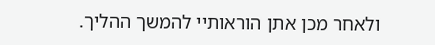ולאחר מכן אתן הוראותיי להמשך ההליך.